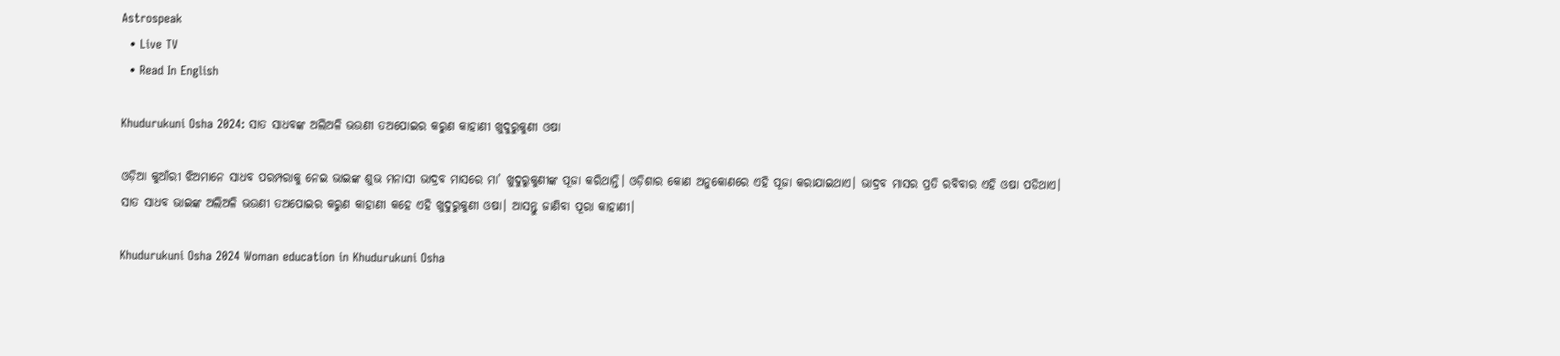Astrospeak
  • Live TV
  • Read In English

Khudurukuni Osha 2024: ସାତ ସାଧବଙ୍କ ଅଲିଅଳି ଭଉଣୀ ତଅପୋଇର କରୁଣ କାହାଣୀ ଖୁଦୁରୁକୁଣୀ ଓଷା

ଓଡ଼ିଆ କୁଆଁରୀ ଝିଅମାନେ ସାଧବ ପରମ୍ପରାକୁ ନେଇ ଭାଇଙ୍କ ଶୁଭ ମନାସୀ ଭାଦ୍ରବ ମାସରେ ମା’ ଖୁଦୁରୁକୁଣୀଙ୍କ ପୂଜା କରିଥାନ୍ତି। ଓଡ଼ିଶାର କୋଣ ଅନୁକୋଣରେ ଏହି ପୂଜା କରାଯାଇଥାଏ। ଭାଦ୍ରବ ମାସର ପ୍ରତି ରବିବାର ଏହି ଓଷା ପଡିଥାଏ। ସାତ ସାଧବ ଭାଇଙ୍କ ଅଲିଅଳି ଭଉଣୀ ତଅପୋଇର କରୁଣ କାହାଣୀ କହେ ଏହି ଖୁଦୁରୁକୁଣୀ ଓଷା। ଆସନ୍ତୁ ଜାଣିବା ପୂରା କାହାଣୀ।

Khudurukuni Osha 2024 Woman education in Khudurukuni Osha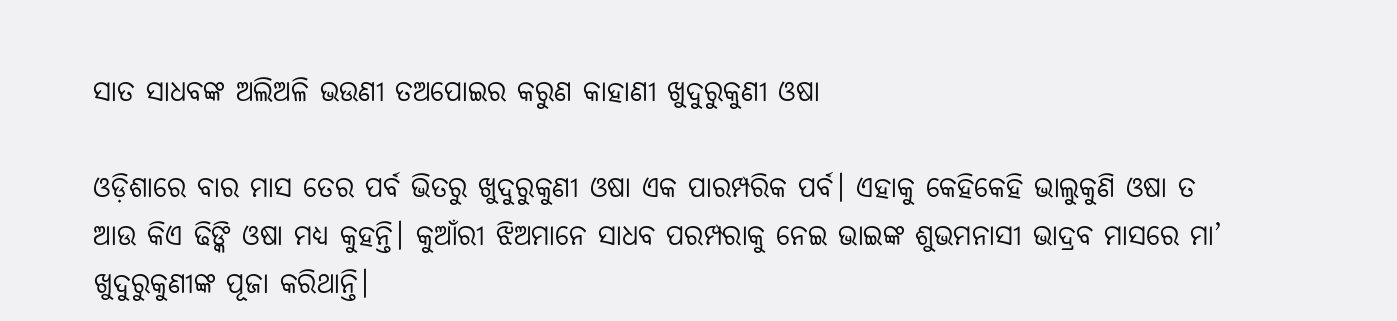ସାତ ସାଧବଙ୍କ ଅଲିଅଳି ଭଉଣୀ ତଅପୋଇର କରୁଣ କାହାଣୀ ଖୁଦୁରୁକୁଣୀ ଓଷା

ଓଡ଼ିଶାରେ ବାର ମାସ ତେର ପର୍ବ ଭିତରୁ ଖୁଦୁରୁକୁଣୀ ଓଷା ଏକ ପାରମ୍ପରିକ ପର୍ବ। ଏହାକୁ କେହିକେହି ଭାଲୁକୁଣି ଓଷା ତ ଆଉ କିଏ ଢିଙ୍କି ଓଷା ମଧ୍ୟ କୁହନ୍ତି। କୁଆଁରୀ ଝିଅମାନେ ସାଧବ ପରମ୍ପରାକୁ ନେଇ ଭାଇଙ୍କ ଶୁଭମନାସୀ ଭାଦ୍ରବ ମାସରେ ମା’ ଖୁଦୁରୁକୁଣୀଙ୍କ ପୂଜା କରିଥାନ୍ତି।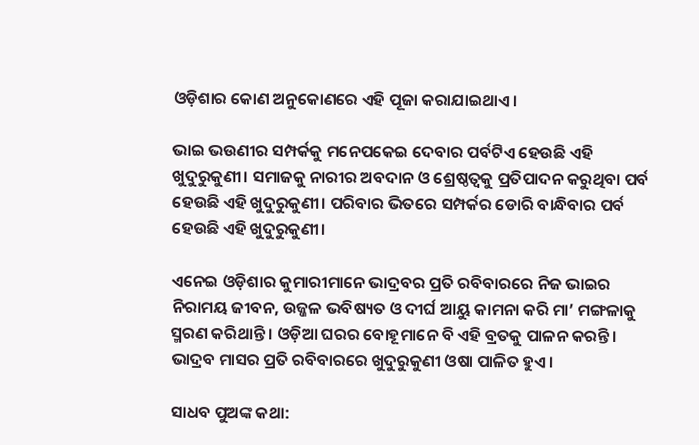ଓଡ଼ିଶାର କୋଣ ଅନୁକୋଣରେ ଏହି ପୂଜା କରାଯାଇଥାଏ।

ଭାଇ ଭଉଣୀର ସମ୍ପର୍କକୁ ମନେପକେଇ ଦେବାର ପର୍ବଟିଏ ହେଉଛି ଏହି ଖୁଦୁରୁକୁଣୀ। ସମାଜକୁ ନାରୀର ଅବଦାନ ଓ ଶ୍ରେଷ୍ଠତ୍ୱକୁ ପ୍ରତିପାଦନ କରୁଥିବା ପର୍ବ ହେଉଛି ଏହି ଖୁଦୁରୁକୁଣୀ। ପରିବାର ଭିତରେ ସମ୍ପର୍କର ଡୋରି ବାନ୍ଧିବାର ପର୍ବ ହେଉଛି ଏହି ଖୁଦୁରୁକୁଣୀ।

ଏନେଇ ଓଡ଼ିଶାର କୁମାରୀମାନେ ଭାଦ୍ରବର ପ୍ରତି ରବିବାରରେ ନିଜ ଭାଇର ନିରାମୟ ଜୀବନ, ଉଜ୍ଜଳ ଭବିଷ୍ୟତ ଓ ଦୀର୍ଘ ଆୟୁ କାମନା କରି ମା’ ମଙ୍ଗଳାକୁ ସ୍ମରଣ କରିଥାନ୍ତି । ଓଡ଼ିଆ ଘରର ବୋହୂମାନେ ବି ଏହି ବ୍ରତକୁ ପାଳନ କରନ୍ତି। ଭାଦ୍ରବ ମାସର ପ୍ରତି ରବିବାରରେ ଖୁଦୁରୁକୁଣୀ ଓଷା ପାଳିତ ହୁଏ।

ସାଧବ ପୁଅଙ୍କ କଥା: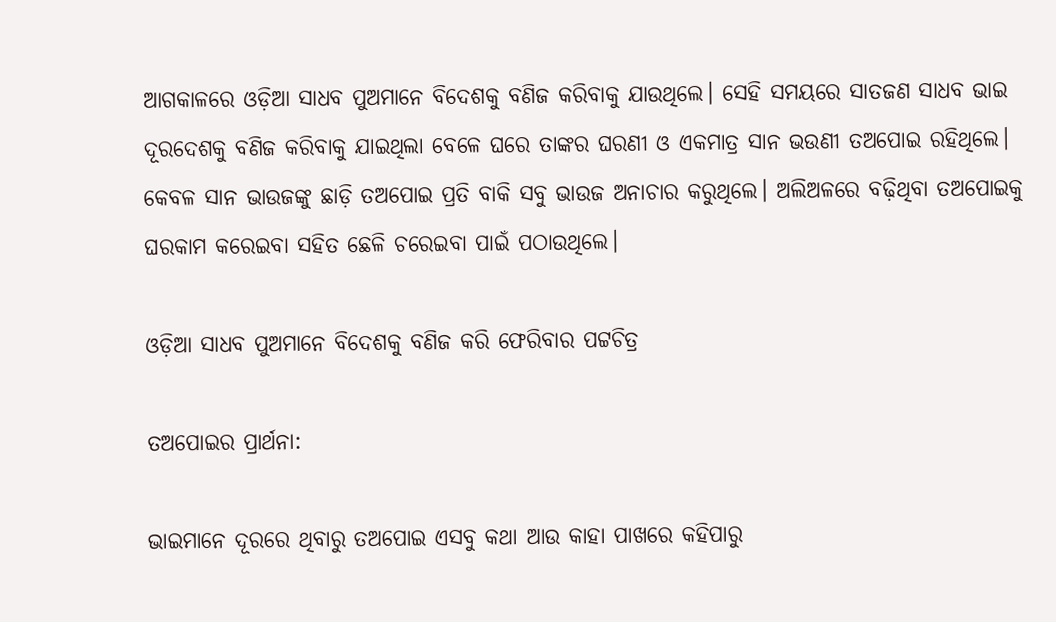ଆଗକାଳରେ ଓଡ଼ିଆ ସାଧବ ପୁଅମାନେ ବିଦେଶକୁ ବଣିଜ କରିବାକୁ ଯାଉଥିଲେ। ସେହି ସମୟରେ ସାତଜଣ ସାଧବ ଭାଇ ଦୂରଦେଶକୁ ବଣିଜ କରିବାକୁ ଯାଇଥିଲା ବେଳେ ଘରେ ତାଙ୍କର ଘରଣୀ ଓ ଏକମାତ୍ର ସାନ ଭଉଣୀ ତଅପୋଇ ରହିଥିଲେ। କେବଳ ସାନ ଭାଉଜଙ୍କୁ ଛାଡ଼ି ତଅପୋଇ ପ୍ରତି ବାକି ସବୁ ଭାଉଜ ଅନାଚାର କରୁଥିଲେ। ଅଲିଅଳରେ ବଢ଼ିଥିବା ତଅପୋଇକୁ ଘରକାମ କରେଇବା ସହିତ ଛେଳି ଚରେଇବା ପାଇଁ ପଠାଉଥିଲେ।

ଓଡ଼ିଆ ସାଧବ ପୁଅମାନେ ବିଦେଶକୁ ବଣିଜ କରି ଫେରିବାର ପଟ୍ଟଚିତ୍ର

ତଅପୋଇର ପ୍ରାର୍ଥନା:

ଭାଇମାନେ ଦୂରରେ ଥିବାରୁ ତଅପୋଇ ଏସବୁ କଥା ଆଉ କାହା ପାଖରେ କହିପାରୁ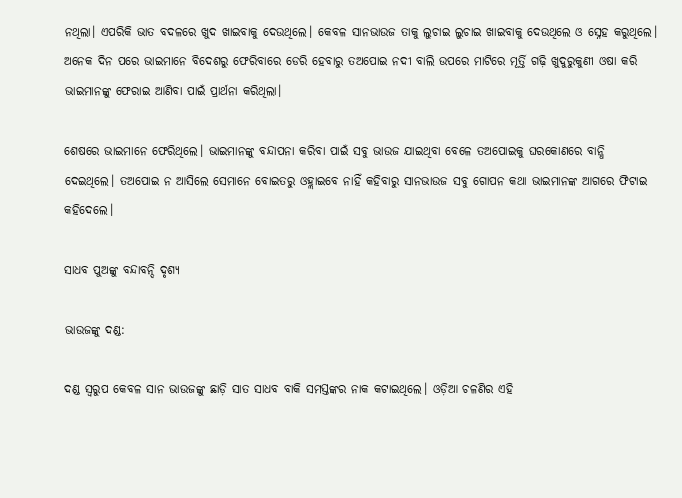ନଥିଲା। ଏପରିକି ଭାତ ବଦଳରେ ଖୁଦ ଖାଇବାକୁ ଦେଉଥିଲେ। କେବଳ ସାନଭାଉଜ ତାକୁ ଲୁଚାଇ ଲୁଚାଇ ଖାଇବାକୁ ଦେଉଥିଲେ ଓ ସ୍ନେହ କରୁଥିଲେ। ଅନେକ ଦିନ ପରେ ଭାଇମାନେ ବିଦେଶରୁ ଫେରିବାରେ ଡେରି ହେବାରୁ ତଅପୋଇ ନଦୀ ବାଲି ଉପରେ ମାଟିରେ ମୂର୍ତ୍ତି ଗଢ଼ି ଖୁଦୁରୁକୁଣୀ ଓଷା କରି ଭାଇମାନଙ୍କୁ ଫେରାଇ ଆଣିବା ପାଇଁ ପ୍ରାର୍ଥନା କରିଥିଲା।

ଶେଷରେ ଭାଇମାନେ ଫେରିଥିଲେ। ଭାଇମାନଙ୍କୁ ବନ୍ଦାପନା କରିବା ପାଇଁ ସବୁ ଭାଉଜ ଯାଇଥିବା ବେଳେ ତଅପୋଇକୁ ଘରକୋଣରେ ବାନ୍ଧି ଦେଇଥିଲେ। ତଅପୋଇ ନ ଆସିଲେ ସେମାନେ ବୋଇତରୁ ଓହ୍ଲାଇବେ ନାହିଁ କହିବାରୁ ସାନଭାଉଜ ସବୁ ଗୋପନ କଥା ଭାଇମାନଙ୍କ ଆଗରେ ଫିଟାଇ କହିଦେଲେ।

ସାଧବ ପୁଅଙ୍କୁ ବନ୍ଦାବନ୍ଦି ଦୃଶ୍ୟ

ଭାଉଜଙ୍କୁ ଦଣ୍ଡ:

ଦଣ୍ଡ ସ୍ୱରୁପ କେବଳ ସାନ ଭାଉଜଙ୍କୁ ଛାଡ଼ି ସାତ ସାଧବ ବାକି ସମସ୍ତଙ୍କର ନାକ କଟାଇଥିଲେ। ଓଡ଼ିଆ ଚଳଣିର ଏହି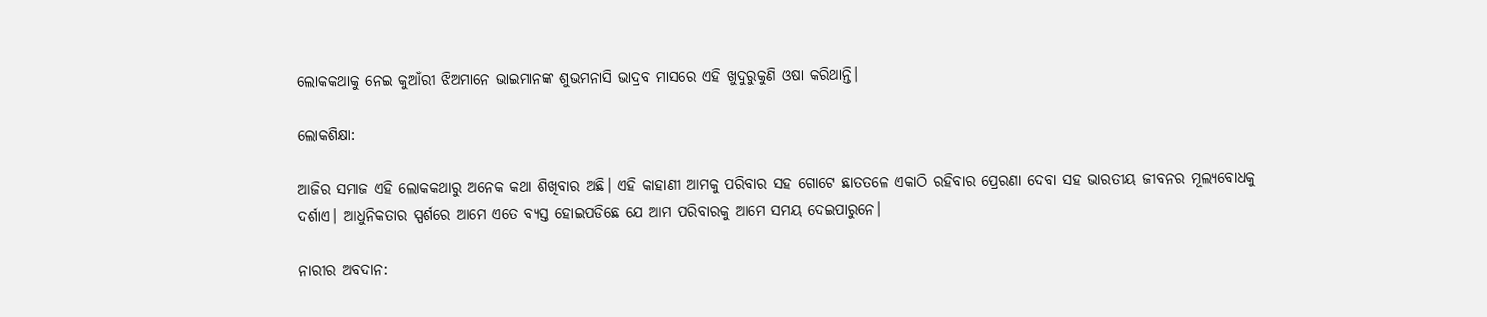ଲୋକକଥାକୁ ନେଇ କୁଆଁରୀ ଝିଅମାନେ ଭାଇମାନଙ୍କ ଶୁଭମନାସି ଭାଦ୍ରବ ମାସରେ ଏହି ଖୁଦୁରୁକୁଣି ଓଷା କରିଥାନ୍ତି।

ଲୋକଶିକ୍ଷା:

ଆଜିର ସମାଜ ଏହି ଲୋକକଥାରୁ ଅନେକ କଥା ଶିଖିବାର ଅଛି। ଏହି କାହାଣୀ ଆମକୁ ପରିବାର ସହ ଗୋଟେ ଛାତତଳେ ଏକାଠି ରହିବାର ପ୍ରେରଣା ଦେବା ସହ ଭାରତୀୟ ଜୀବନର ମୂଲ୍ୟବୋଧକୁ ଦର୍ଶାଏ। ଆଧୁନିକତାର ସ୍ପର୍ଶରେ ଆମେ ଏତେ ବ୍ୟସ୍ତ ହୋଇପଡିଛେ ଯେ ଆମ ପରିବାରକୁ ଆମେ ସମୟ ଦେଇପାରୁନେ।

ନାରୀର ଅବଦାନ: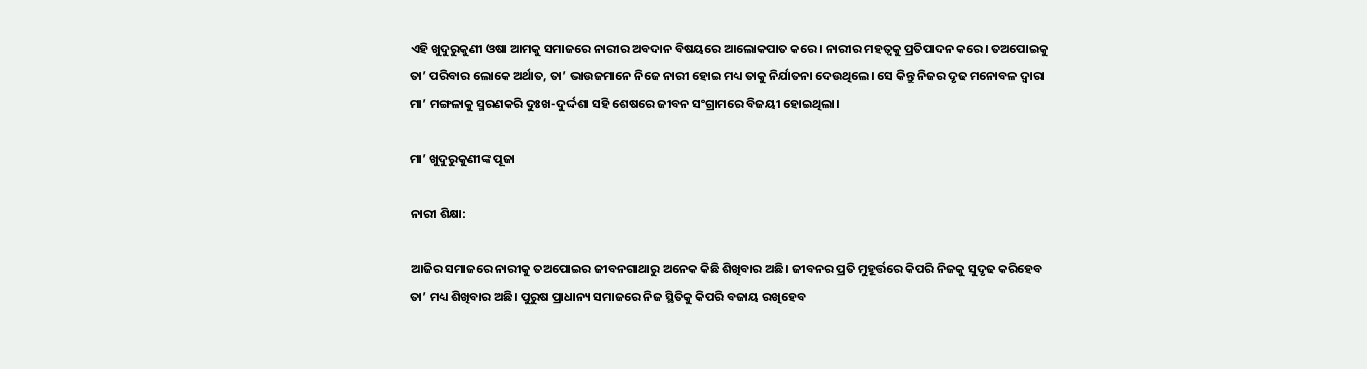ଏହି ଖୁଦୁରୁକୁଣୀ ଓଷା ଆମକୁ ସମାଜରେ ନାରୀର ଅବଦାନ ବିଷୟରେ ଆଲୋକପାତ କରେ। ନାରୀର ମହତ୍ୱକୁ ପ୍ରତିପାଦନ କରେ। ତଅପୋଇକୁ ତା’ ପରିବାର ଲୋକେ ଅର୍ଥାତ, ତା’ ଭାଉଜମାନେ ନିଜେ ନାରୀ ହୋଇ ମଧ୍ୟ ତାକୁ ନିର୍ଯାତନା ଦେଉଥିଲେ। ସେ କିନ୍ତୁ ନିଜର ଦୃଢ ମନୋବଳ ଦ୍ୱାରା ମା’ ମଙ୍ଗଳାକୁ ସ୍ମରଣକରି ଦୁଃଖ-ଦୁର୍ଦ୍ଦଶା ସହି ଶେଷରେ ଜୀବନ ସଂଗ୍ରାମରେ ବିଜୟୀ ହୋଇଥିଲା।

ମା’ ଖୁଦୁରୁକୁଣୀଙ୍କ ପୂଜା

ନାରୀ ଶିକ୍ଷା:

ଆଜିର ସମାଜରେ ନାରୀକୁ ତଅପୋଇର ଜୀବନଗାଥାରୁ ଅନେକ କିଛି ଶିଖିବାର ଅଛି। ଜୀବନର ପ୍ରତି ମୁହୂର୍ତ୍ତରେ କିପରି ନିଜକୁ ସୁଦୃଢ କରିହେବ ତା’ ମଧ୍ୟ ଶିଖିବାର ଅଛି। ପୁରୁଷ ପ୍ରାଧାନ୍ୟ ସମାଜରେ ନିଜ ସ୍ଥିତିକୁ କିପରି ବଜାୟ ରଖିହେବ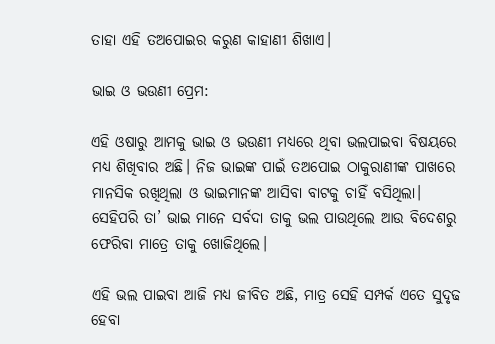ତାହା ଏହି ତଅପୋଇର କରୁଣ କାହାଣୀ ଶିଖାଏ।

ଭାଇ ଓ ଭଉଣୀ ପ୍ରେମ:

ଏହି ଓଷାରୁ ଆମକୁ ଭାଇ ଓ ଭଉଣୀ ମଧ୍ୟରେ ଥିବା ଭଲପାଇବା ବିଷୟରେ ମଧ୍ୟ ଶିଖିବାର ଅଛି। ନିଜ ଭାଇଙ୍କ ପାଇଁ ତଅପୋଇ ଠାକୁରାଣୀଙ୍କ ପାଖରେ ମାନସିକ ରଖିଥିଲା ଓ ଭାଇମାନଙ୍କ ଆସିବା ବାଟକୁ ଚାହିଁ ବସିଥିଲା। ସେହିପରି ତା’ ଭାଇ ମାନେ ସର୍ବଦା ତାକୁ ଭଲ ପାଉଥିଲେ ଆଉ ବିଦେଶରୁ ଫେରିବା ମାତ୍ରେ ତାକୁ ଖୋଜିଥିଲେ।

ଏହି ଭଲ ପାଇବା ଆଜି ମଧ୍ୟ ଜୀବିତ ଅଛି, ମାତ୍ର ସେହି ସମ୍ପର୍କ ଏତେ ସୁଦୃଢ ହେବା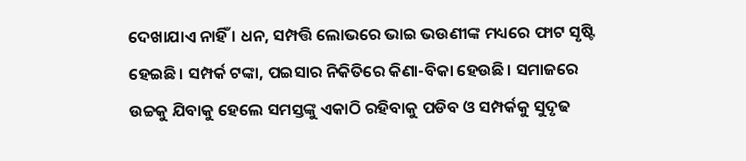ଦେଖାଯାଏ ନାହିଁ । ଧନ, ସମ୍ପତ୍ତି ଲୋଭରେ ଭାଇ ଭଉଣୀଙ୍କ ମଧ୍ୟରେ ଫାଟ ସୃଷ୍ଟି ହେଇଛି। ସମ୍ପର୍କ ଟଙ୍କା, ପଇସାର ନିକିତିରେ କିଣା-ବିକା ହେଉଛି। ସମାଜରେ ଉଚ୍ଚକୁ ଯିବାକୁ ହେଲେ ସମସ୍ତଙ୍କୁ ଏକାଠି ରହିବାକୁ ପଡିବ ଓ ସମ୍ପର୍କକୁ ସୁଦୃଢ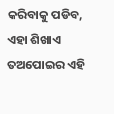କରିବାକୁ ପଡିବ, ଏହା ଶିଖାଏ ତଅପୋଇର ଏହି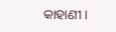କାହାଣୀ।